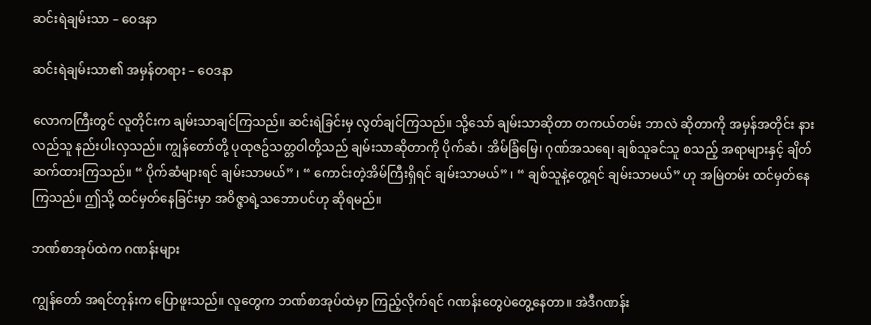ဆင်းရဲချမ်းသာ – ဝေဒနာ

ဆင်းရဲချမ်းသာ၏ အမှန်တရား – ဝေဒနာ

လောကကြီးတွင် လူတိုင်းက ချမ်းသာချင်ကြသည်။ ဆင်းရဲခြင်းမှ လွတ်ချင်ကြသည်။ သို့သော် ချမ်းသာဆိုတာ တကယ်တမ်း ဘာလဲ ဆိုတာကို အမှန်အတိုင်း နားလည်သူ နည်းပါးလှသည်။ ကျွန်တော်တို့ ပုထုဇဥ်သတ္တဝါတို့သည် ချမ်းသာဆိုတာကို ပိုက်ဆံ၊ အိမ်ခြံမြေ၊ ဂုဏ်အသရေ၊ ချစ်သူခင်သူ စသည့် အရာများနှင့် ချိတ်ဆက်ထားကြသည်။ “ ပိုက်ဆံများရင် ချမ်းသာမယ်” ၊ “ ကောင်းတဲ့အိမ်ကြီးရှိရင် ချမ်းသာမယ်” ၊ “ ချစ်သူနဲ့တွေ့ရင် ချမ်းသာမယ်” ဟု အမြဲတမ်း ထင်မှတ်နေကြသည်။ ဤသို့ ထင်မှတ်နေခြင်းမှာ အဝိဇ္ဇာရဲ့သဘောပင်ဟု ဆိုရမည်။

ဘဏ်စာအုပ်ထဲက ဂဏန်းများ

ကျွန်တော် အရင်တုန်းက ပြောဖူးသည်။ လူတွေက ဘဏ်စာအုပ်ထဲမှာ ကြည့်လိုက်ရင် ဂဏန်းတွေပဲတွေ့နေတာ။ အဲဒီဂဏန်း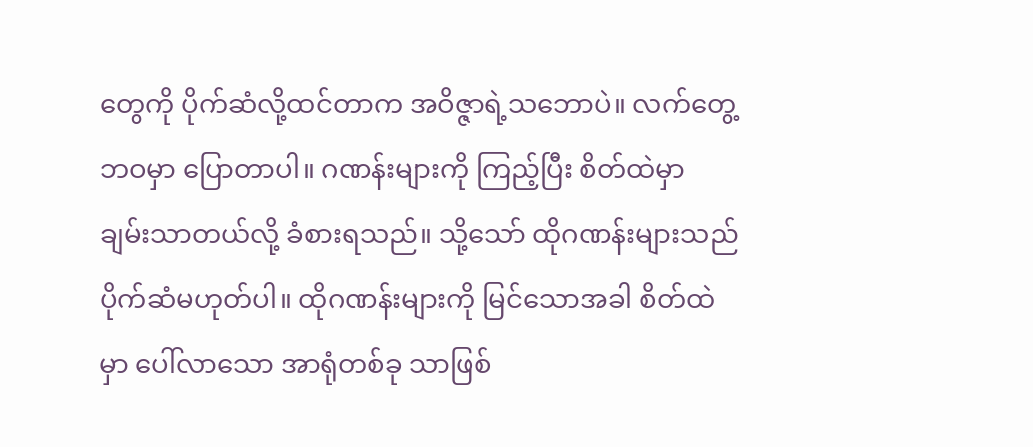တွေကို ပိုက်ဆံလို့ထင်တာက အဝိဇ္ဇာရဲ့သဘောပဲ။ လက်တွေ့ဘဝမှာ ပြောတာပါ။ ဂဏန်းများကို ကြည့်ပြီး စိတ်ထဲမှာ ချမ်းသာတယ်လို့ ခံစားရသည်။ သို့သော် ထိုဂဏန်းများသည် ပိုက်ဆံမဟုတ်ပါ။ ထိုဂဏန်းများကို မြင်သောအခါ စိတ်ထဲမှာ ပေါ်လာသော အာရုံတစ်ခု သာဖြစ်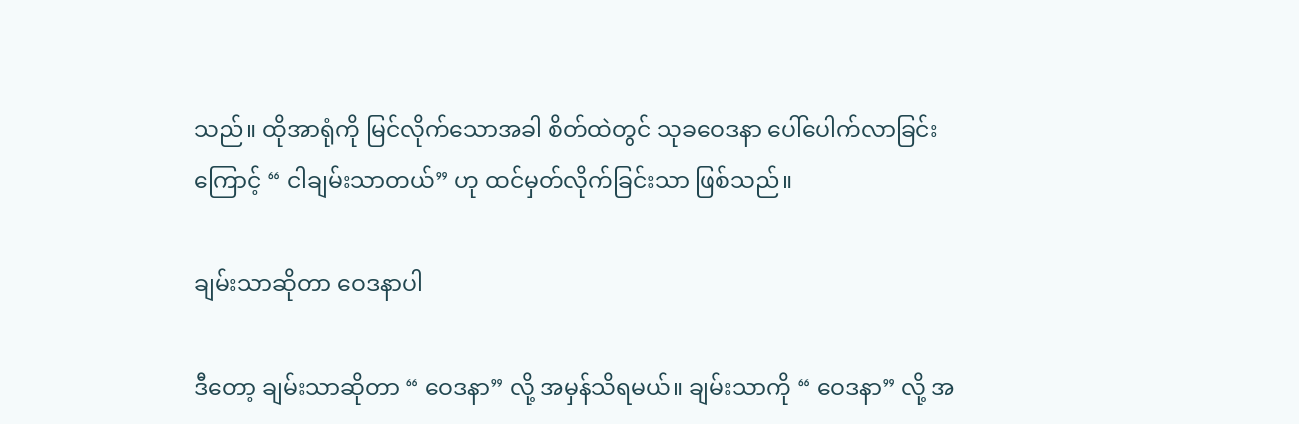သည်။ ထိုအာရုံကို မြင်လိုက်သောအခါ စိတ်ထဲတွင် သုခဝေဒနာ ပေါ်ပေါက်လာခြင်းကြောင့် “ ငါချမ်းသာတယ်” ဟု ထင်မှတ်လိုက်ခြင်းသာ ဖြစ်သည်။

ချမ်းသာဆိုတာ ဝေဒနာပါ

ဒီတော့ ချမ်းသာဆိုတာ “ ဝေဒနာ” လို့ အမှန်သိရမယ်။ ချမ်းသာကို “ ဝေဒနာ” လို့ အ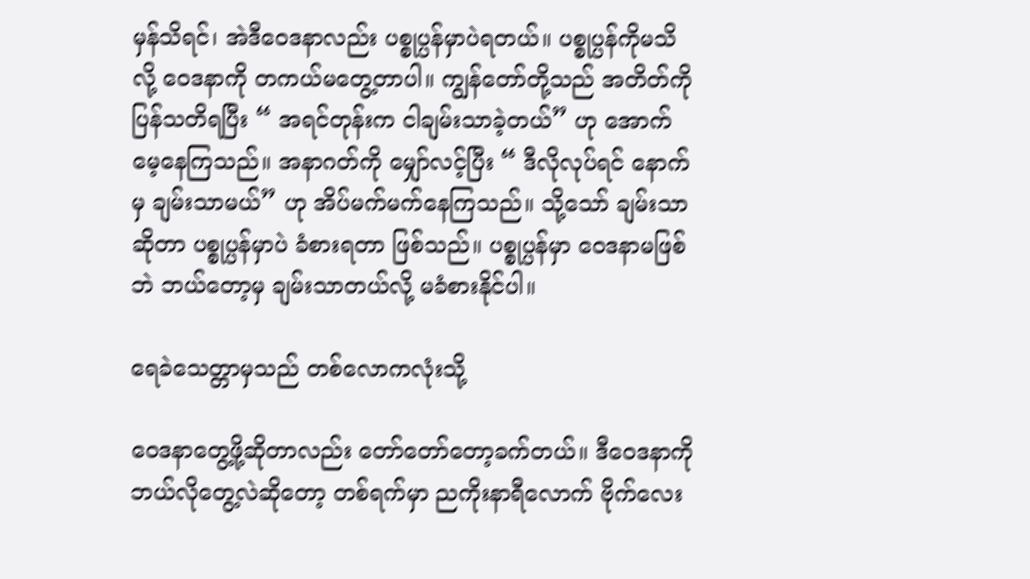မှန်သိရင်၊ အဲဒီဝေဒနာလည်း ပစ္စုပ္ပန်မှာပဲရတယ်။ ပစ္စုပ္ပန်ကိုမသိလို့ ဝေဒနာကို တကယ်မတွေ့တာပါ။ ကျွန်တော်တို့သည် အတိတ်ကို ပြန်သတိရပြီး “ အရင်တုန်းက ငါချမ်းသာခဲ့တယ်” ဟု အောက်မေ့နေကြသည်။ အနာဂတ်ကို မျှော်လင့်ပြီး “ ဒီလိုလုပ်ရင် နောက်မှ ချမ်းသာမယ်” ဟု အိပ်မက်မက်နေကြသည်။ သို့သော် ချမ်းသာဆိုတာ ပစ္စုပ္ပန်မှာပဲ ခံစားရတာ ဖြစ်သည်။ ပစ္စုပ္ပန်မှာ ဝေဒနာမဖြစ်ဘဲ ဘယ်တော့မှ ချမ်းသာတယ်လို့ မခံစားနိုင်ပါ။

ရေခဲသေတ္တာမှသည် တစ်လောကလုံးသို့

ဝေဒနာတွေ့ဖို့ဆိုတာလည်း တော်တော်တော့ခက်တယ်။ ဒီဝေဒနာကို ဘယ်လိုတွေ့လဲဆိုတော့ တစ်ရက်မှာ ညကိုးနာရီလောက် ဗိုက်လေး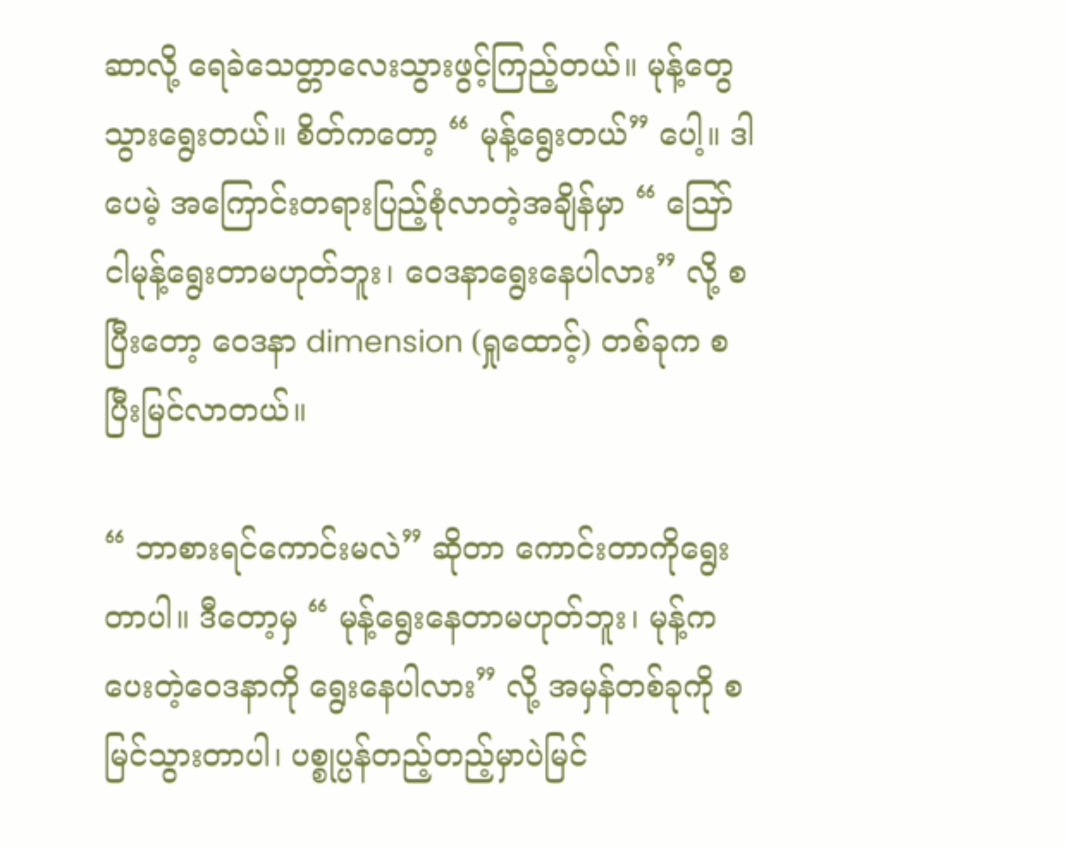ဆာလို့ ရေခဲသေတ္တာလေးသွားဖွင့်ကြည့်တယ်။ မုန့်တွေသွားရွေးတယ်။ စိတ်ကတော့ “ မုန့်ရွေးတယ်” ပေါ့။ ဒါပေမဲ့ အကြောင်းတရားပြည့်စုံလာတဲ့အချိန်မှာ “ ဪ ငါမုန့်ရွေးတာမဟုတ်ဘူး၊ ဝေဒနာရွေးနေပါလား” လို့ စပြီးတော့ ဝေဒနာ dimension (ရှုထောင့်) တစ်ခုက စပြီးမြင်လာတယ်။

“ ဘာစားရင်ကောင်းမလဲ” ဆိုတာ ကောင်းတာကိုရွေးတာပါ။ ဒီတော့မှ “ မုန့်ရွေးနေတာမဟုတ်ဘူး၊ မုန့်ကပေးတဲ့ဝေဒနာကို ရွေးနေပါလား” လို့ အမှန်တစ်ခုကို စမြင်သွားတာပါ၊ ပစ္စုပ္ပန်တည့်တည့်မှာပဲမြင်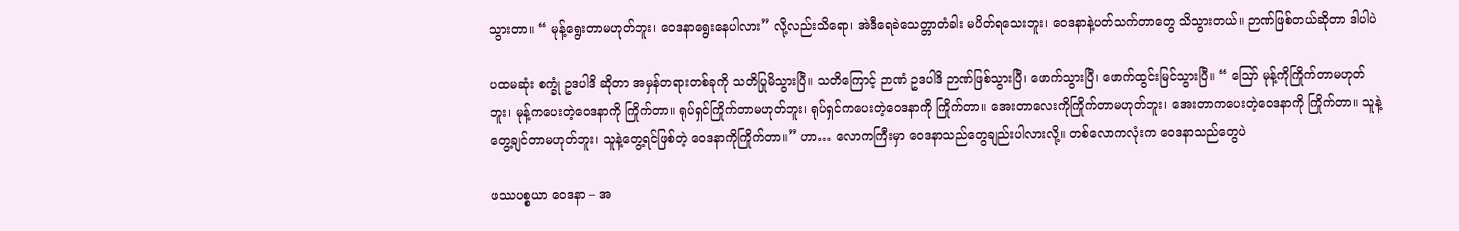သွားတာ။ “ မုန့်ရွေးတာမဟုတ်ဘူး၊ ဝေဒနာရွေးနေပါလား” လို့လည်းသိရော၊ အဲဒီရေခဲသေတ္တာတံခါး မပိတ်ရသေးဘူး၊ ဝေဒနာနဲ့ပတ်သက်တာတွေ သိသွားတယ်။ ဉာဏ်ဖြစ်တယ်ဆိုတာ ဒါပါပဲ

ပထမဆုံး စက္ခုံ ဥဒပါဒိ ဆိုတာ အမှန်တရားတစ်ခုကို သတိပြုမိသွားပြီ။ သတိကြောင့် ဉာဏံ ဥဒပါဒိ ဉာဏ်ဖြစ်သွားပြီ၊ ဖောက်သွားပြီ၊ ဖောက်ထွင်းမြင်သွားပြီ။ “ ဪ မုန့်ကိုကြိုက်တာမဟုတ်ဘူး၊ မုန့်ကပေးတဲ့ဝေဒနာကို ကြိုက်တာ။ ရုပ်ရှင်ကြိုက်တာမဟုတ်ဘူး၊ ရုပ်ရှင်ကပေးတဲ့ဝေဒနာကို ကြိုက်တာ။ အေးတာလေးကိုကြိုက်တာမဟုတ်ဘူး၊ အေးတာကပေးတဲ့ဝေဒနာကို ကြိုက်တာ။ သူနဲ့တွေ့ချင်တာမဟုတ်ဘူး၊ သူနဲ့တွေ့ရင်ဖြစ်တဲ့ ဝေဒနာကိုကြိုက်တာ။” ဟာ… လောကကြီးမှာ ဝေဒနာသည်တွေချည်းပါလားလို့။ တစ်လောကလုံးက ဝေဒနာသည်တွေပဲ

ဖဿပစ္စယာ ဝေဒနာ – အ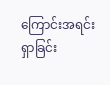ကြောင်းအရင်းရှာခြင်း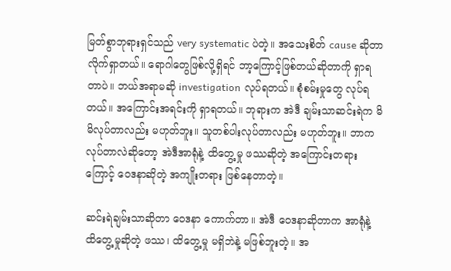မြတ်စွာဘုရားရှင်သည် very systematic ပဲတဲ့။ အသေးစိတ် cause ဆိုတာ လိုက်ရှာတယ်။ ရောဂါတွေဖြစ်လို့ရှိရင် ဘာ့ကြောင့်ဖြစ်တယ်ဆိုတာကို ရှာရတာပဲ။ ဘယ်အရာမဆို investigation လုပ်ရတယ်။ စုံစမ်းမှုတွေ လုပ်ရတယ်။ အကြောင်းအရင်းကို ရှာရတယ်။ ဘုရားက အဲဒီ ချမ်းသာဆင်းရဲက မိမိလုပ်တာလည်း မဟုတ်ဘူး။ သူတစ်ပါးလုပ်တာလည်း မဟုတ်ဘူး။ ဘာကလုပ်တာလဲဆိုတော့ အဲဒီအာရုံနဲ့ ထိတွေ့မှု ဖဿဆိုတဲ့ အကြောင်းတရားကြောင့် ဝေဒနာဆိုတဲ့ အကျိုးတရား ဖြစ်နေတာတဲ့။

ဆင်းရဲချမ်းသာဆိုတာ ဝေဒနာ ကောက်တာ။ အဲဒီ ဝေဒနာဆိုတာက အာရုံနဲ့ ထိတွေ့မှုဆိုတဲ့ ဖဿ၊ ထိတွေ့မှု မရှိဘဲနဲ့ မဖြစ်ဘူးတဲ့။ အ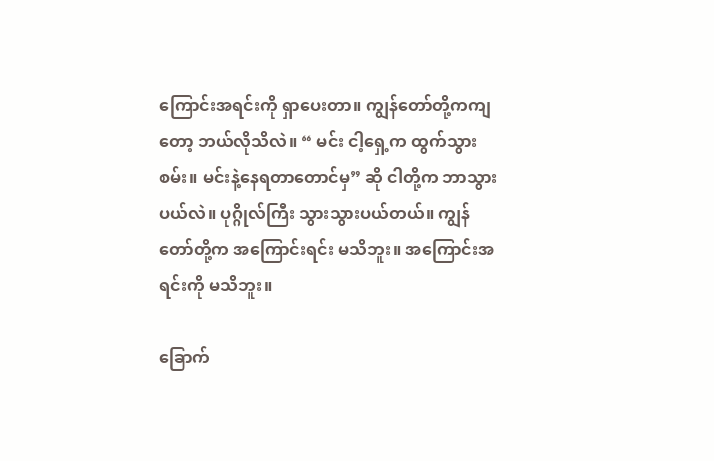ကြောင်းအရင်းကို ရှာပေးတာ။ ကျွန်တော်တို့ကကျတော့ ဘယ်လိုသိလဲ။ “ မင်း ငါ့ရှေ့က ထွက်သွားစမ်း။ မင်းနဲ့နေရတာတောင်မှ” ဆို ငါတို့က ဘာသွားပယ်လဲ။ ပုဂ္ဂိုလ်ကြီး သွားသွားပယ်တယ်။ ကျွန်တော်တို့က အကြောင်းရင်း မသိဘူး။ အကြောင်းအရင်းကို မသိဘူး။

ခြောက်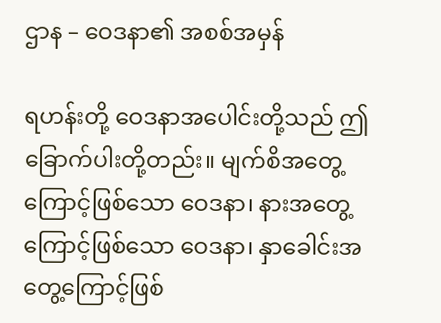ဌာန – ဝေဒနာ၏ အစစ်အမှန်

ရဟန်းတို့ ဝေဒနာအပေါင်းတို့သည် ဤခြောက်ပါးတို့တည်း။ မျက်စိအတွေ့ကြောင့်ဖြစ်သော ဝေဒနာ၊ နားအတွေ့ကြောင့်ဖြစ်သော ဝေဒနာ၊ နှာခေါင်းအတွေ့ကြောင့်ဖြစ်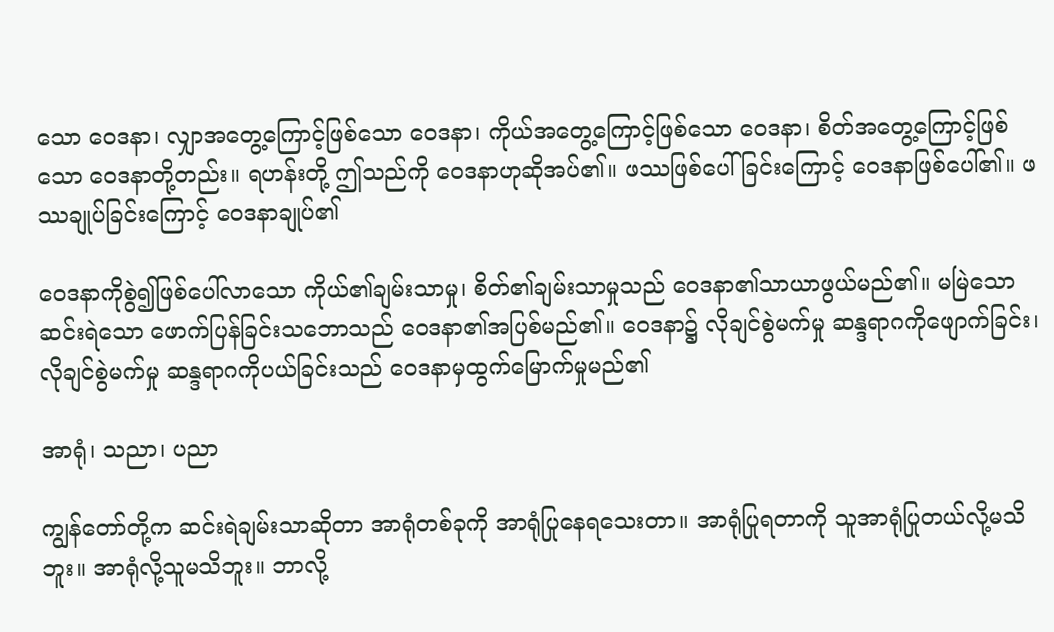သော ဝေဒနာ၊ လျှာအတွေ့ကြောင့်ဖြစ်သော ဝေဒနာ၊ ကိုယ်အတွေ့ကြောင့်ဖြစ်သော ဝေဒနာ၊ စိတ်အတွေ့ကြောင့်ဖြစ်သော ဝေဒနာတို့တည်း။ ရဟန်းတို့ ဤသည်ကို ဝေဒနာဟုဆိုအပ်၏။ ဖဿဖြစ်ပေါ်ခြင်းကြောင့် ဝေဒနာဖြစ်ပေါ်၏။ ဖဿချုပ်ခြင်းကြောင့် ဝေဒနာချုပ်၏

ဝေဒနာကိုစွဲ၍ဖြစ်ပေါ်လာသော ကိုယ်၏ချမ်းသာမှု၊ စိတ်၏ချမ်းသာမှုသည် ဝေဒနာ၏သာယာဖွယ်မည်၏။ မမြဲသောဆင်းရဲသော ဖောက်ပြန်ခြင်းသဘောသည် ဝေဒနာ၏အပြစ်မည်၏။ ဝေဒနာ၌ လိုချင်စွဲမက်မှု ဆန္ဒရာဂကိုဖျောက်ခြင်း၊ လိုချင်စွဲမက်မှု ဆန္ဒရာဂကိုပယ်ခြင်းသည် ဝေဒနာမှထွက်မြောက်မှုမည်၏

အာရုံ၊ သညာ၊ ပညာ

ကျွန်တော်တို့က ဆင်းရဲချမ်းသာဆိုတာ အာရုံတစ်ခုကို အာရုံပြုနေရသေးတာ။ အာရုံပြုရတာကို သူအာရုံပြုတယ်လို့မသိဘူး။ အာရုံလို့သူမသိဘူး။ ဘာလို့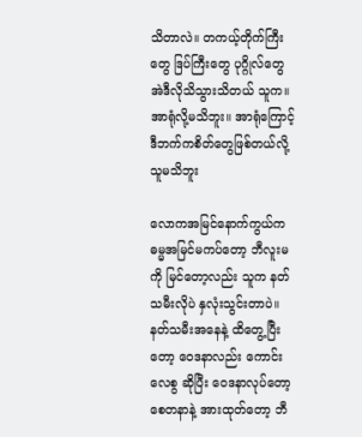သိတာလဲ။ တကယ့်တိုက်ကြီးတွေ ဒြပ်ကြီးတွေ ပုဂ္ဂိုလ်တွေ အဲဒီလိုသိသွားသိတယ် သူက။ အာရုံလို့မသိဘူး။ အာရုံကြောင့် ဒီဘက်ကစိတ်တွေဖြစ်တယ်လို့ သူမသိဘူး

လောကအမြင်နောက်ကွယ်က ဓမ္မအမြင်မကပ်တော့ ဘီလူးမကို မြင်တော့လည်း သူက နတ်သမီးလိုပဲ နှလုံးသွင်းတာပဲ။ နတ်သမီးအနေနဲ့ ထိတွေ့ပြီးတော့ ဝေဒနာလည်း ကောင်းလေစွ ဆိုပြီး ဝေဒနာလုပ်တော့ စေတနာနဲ့ အားထုတ်တော့ ဘီ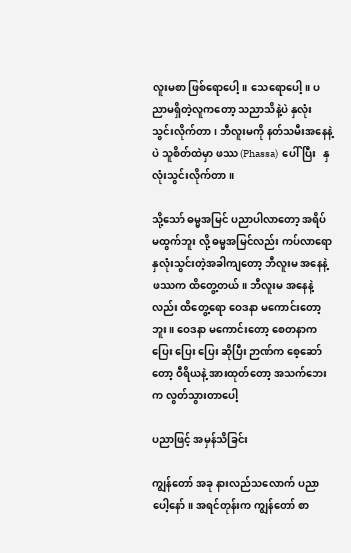လူးမစာ ဖြစ်ရောပေါ့။ သေရောပေါ့။ ပညာမရှိတဲ့လူကတော့ သညာသိနဲ့ပဲ နှလုံးသွင်းလိုက်တာ၊ ဘီလူးမကို နတ်သမီးအနေနဲ့ပဲ သူစိတ်ထဲမှာ ဖဿ (Phassa)  ပေါ် ပြီး   နှလုံးသွင်းလိုက်တာ။

သို့သော် ဓမ္မအမြင် ပညာပါလာတော့ အရိပ်မထွက်ဘူး လို့ ဓမ္မအမြင်လည်း ကပ်လာရော နှလုံးသွင်းတဲ့အခါကျတော့ ဘီလူးမ အနေနဲ့ ဖဿက ထိတွေ့တယ်။ ဘီလူးမ အနေနဲ့လည်း ထိတွေ့ရော ဝေဒနာ မကောင်းတော့ဘူး။ ဝေဒနာ မကောင်းတော့ စေတနာက ပြေး ပြေး ပြေး ဆိုပြီး ဉာဏ်က စေ့ဆော်တော့ ဝီရိယနဲ့ အားထုတ်တော့ အသက်ဘေးက လွတ်သွားတာပေါ့

ပညာဖြင့် အမှန်သိခြင်း

ကျွန်တော် အခု နားလည်သလောက် ပညာပေါ့နော်။ အရင်တုန်းက ကျွန်တော် စာ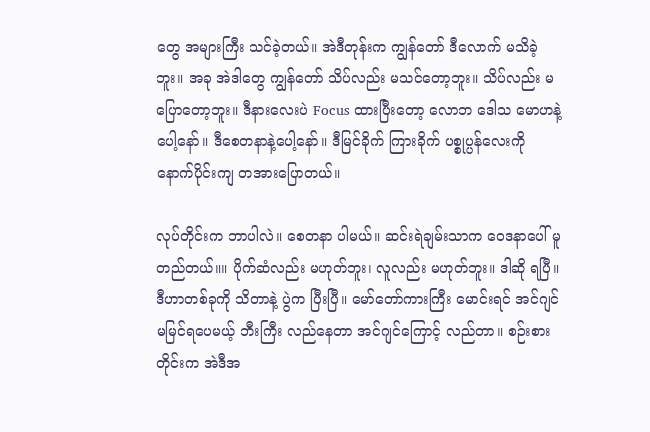တွေ အများကြီး သင်ခဲ့တယ်။ အဲဒီတုန်းက ကျွန်တော် ဒီလောက် မသိခဲ့ဘူး။ အခု အဲဒါတွေ ကျွန်တော် သိပ်လည်း မသင်တော့ဘူး။ သိပ်လည်း မပြောတော့ဘူး။ ဒီနားလေးပဲ Focus ထားပြီးတော့ လောဘ ဒေါသ မောဟနဲ့ပေါ့နော်။ ဒီစေတနာနဲ့ပေါ့နော်။ ဒီမြင်ခိုက် ကြားခိုက် ပစ္စုပ္ပန်လေးကို နောက်ပိုင်းကျ တအားပြောတယ်။

လုပ်တိုင်းက ဘာပါလဲ။ စေတနာ ပါမယ်။ ဆင်းရဲချမ်းသာက ဝေဒနာပေါ် မူတည်တယ်။။ ပိုက်ဆံလည်း မဟုတ်ဘူး၊ လူလည်း မဟုတ်ဘူး။ ဒါဆို ရပြီ။ ဒီဟာတစ်ခုကို သိတာနဲ့ ပွဲက ပြီးပြီ။ မော်တော်ကားကြီး မောင်းရင် အင်ဂျင် မမြင်ရပေမယ့် ဘီးကြီး လည်နေတာ အင်ဂျင်ကြောင့် လည်တာ။ စဉ်းစားတိုင်းက အဲဒီအ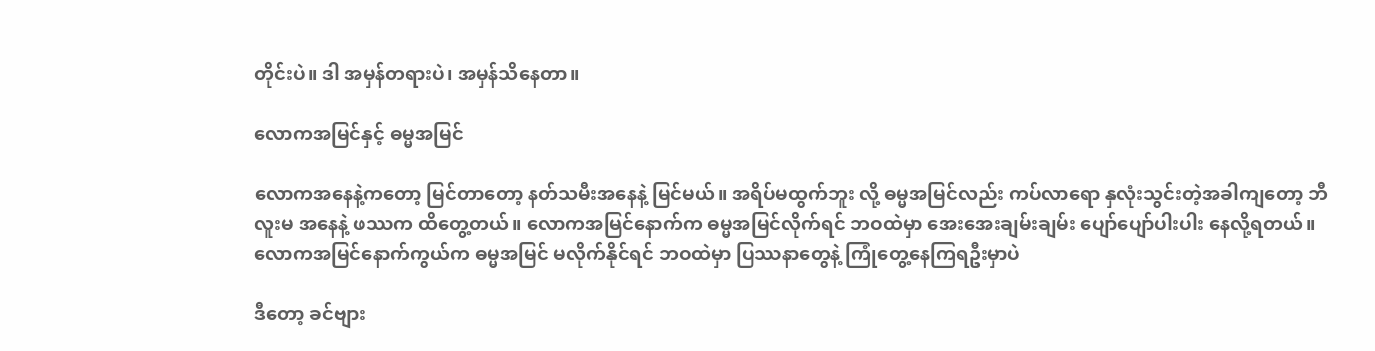တိုင်းပဲ။ ဒါ အမှန်တရားပဲ၊ အမှန်သိနေတာ။

လောကအမြင်နှင့် ဓမ္မအမြင်

လောကအနေနဲ့ကတော့ မြင်တာတော့ နတ်သမီးအနေနဲ့ မြင်မယ်။ အရိပ်မထွက်ဘူး လို့ ဓမ္မအမြင်လည်း ကပ်လာရော နှလုံးသွင်းတဲ့အခါကျတော့ ဘီလူးမ အနေနဲ့ ဖဿက ထိတွေ့တယ်။ လောကအမြင်နောက်က ဓမ္မအမြင်လိုက်ရင် ဘဝထဲမှာ အေးအေးချမ်းချမ်း ပျော်ပျော်ပါးပါး နေလို့ရတယ်။ လောကအမြင်နောက်ကွယ်က ဓမ္မအမြင် မလိုက်နိုင်ရင် ဘဝထဲမှာ ပြဿနာတွေနဲ့ ကြုံတွေ့နေကြရဦးမှာပဲ

ဒီတော့ ခင်ဗျား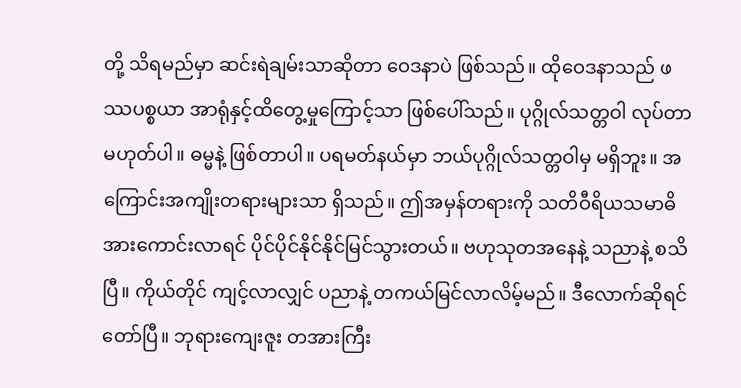တို့ သိရမည်မှာ ဆင်းရဲချမ်းသာဆိုတာ ဝေဒနာပဲ ဖြစ်သည်။ ထိုဝေဒနာသည် ဖဿပစ္စယာ အာရုံနှင့်ထိတွေ့မှုကြောင့်သာ ဖြစ်ပေါ်သည်။ ပုဂ္ဂိုလ်သတ္တဝါ လုပ်တာမဟုတ်ပါ။ ဓမ္မနဲ့ ဖြစ်တာပါ။ ပရမတ်နယ်မှာ ဘယ်ပုဂ္ဂိုလ်သတ္တဝါမှ မရှိဘူး။ အကြောင်းအကျိုးတရားများသာ ရှိသည်။ ဤအမှန်တရားကို သတိဝီရိယသမာဓိ အားကောင်းလာရင် ပိုင်ပိုင်နိုင်နိုင်မြင်သွားတယ်။ ဗဟုသုတအနေနဲ့ သညာနဲ့ စသိပြီ။ ကိုယ်တိုင် ကျင့်လာလျှင် ပညာနဲ့ တကယ်မြင်လာလိမ့်မည်။ ဒီလောက်ဆိုရင် တော်ပြီ။ ဘုရားကျေးဇူး တအားကြီး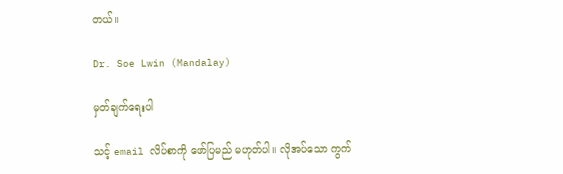တယ်။

Dr. Soe Lwin (Mandalay)

မှတ်ချက်ရေးပါ

သင့် email လိပ်စာကို ဖော်ပြမည် မဟုတ်ပါ။ လိုအပ်သော ကွက်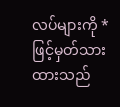လပ်များကို * ဖြင့်မှတ်သားထားသည်